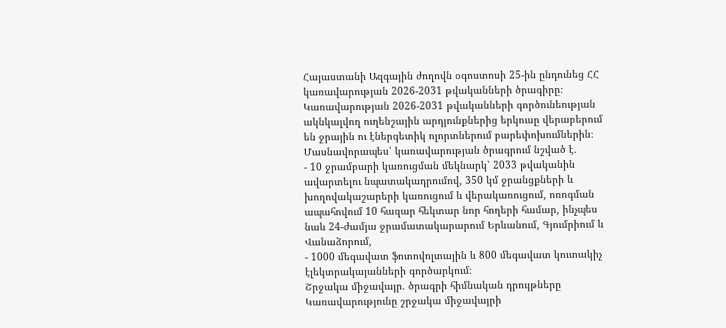Հայաստանի Ազգային ժողովն օգոստոսի 25-ին ընդունեց ՀՀ կառավարության 2026-2031 թվականների ծրագիրը։
Կառավարության 2026-2031 թվականների գործունեության ակնկալվող ուղենշային արդյունքներից երկուսը վերաբերում են ջրային ու էներգետիկ ոլորտներում բարեփոխումներին։
Մասնավորապես՝ կառավարության ծրագրում նշված է․
- 10 ջրամբարի կառուցման մեկնարկ՝ 2033 թվականին ավարտելու նպատակադրումով, 350 կմ ջրանցքների և խողովակաշարերի կառուցում և վերակառուցում, ոռոգման ապահովում 10 հազար հեկտար նոր հողերի համար, ինչպես նաև 24-ժամյա ջրամատակարարում Երևանում, Գյումրիում և Վանաձորում,
- 1000 մեգավատ ֆոտովոլտային և 800 մեգավատ կուտակիչ էլեկտրակայանների գործարկում։
Շրջակա միջավայր․ ծրագրի հիմնական դրույթները
Կառավարությունը շրջակա միջավայրի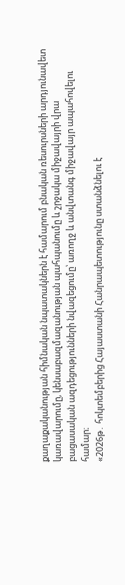քաղաքականության հիմնական նպատակներն է համարում բնական ռեսուրսների արդյունավետ կառավարումը, կենսաբազմազանության պահպանումը և շրջակա միջավայրի վրա բացասական ազդեցությունների նվազեցումը՝ առողջ և անվտանգ միջավայր ապահովելու համար։
«2026թ․ հոկտեմբերից Հայաստանի Հանրապետությունը ստանձնելու է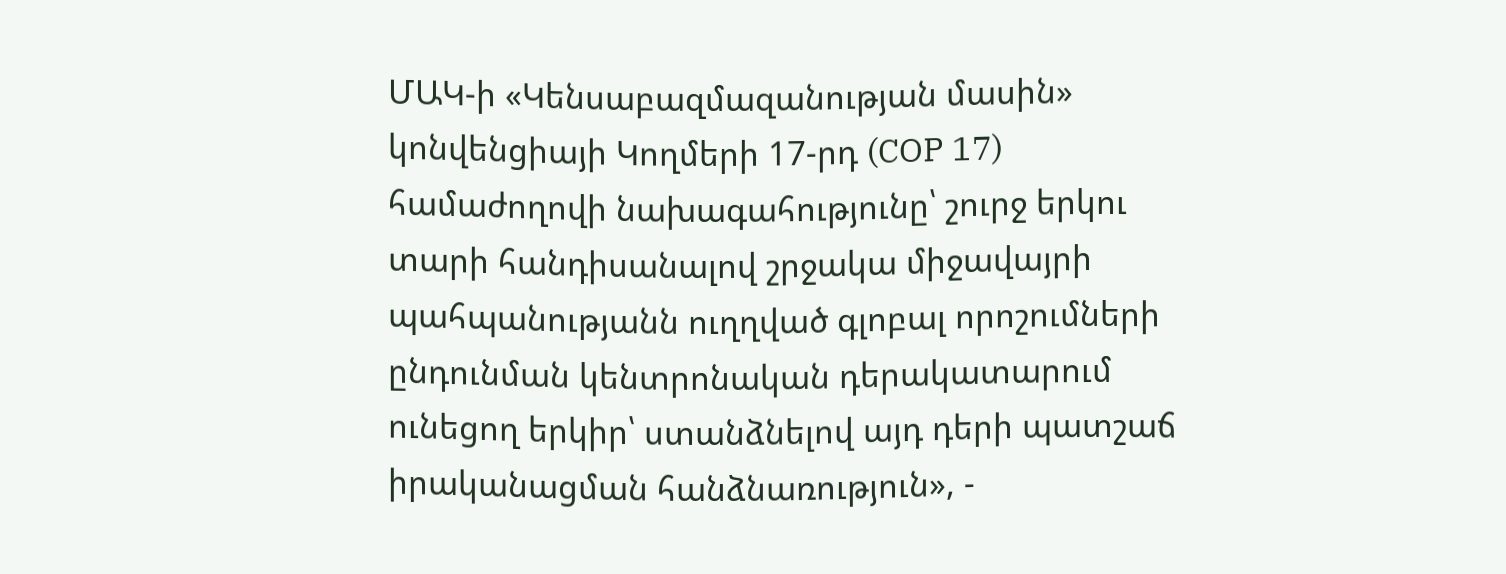ՄԱԿ-ի «Կենսաբազմազանության մասին» կոնվենցիայի Կողմերի 17-րդ (COP 17) համաժողովի նախագահությունը՝ շուրջ երկու տարի հանդիսանալով շրջակա միջավայրի պահպանությանն ուղղված գլոբալ որոշումների ընդունման կենտրոնական դերակատարում ունեցող երկիր՝ ստանձնելով այդ դերի պատշաճ իրականացման հանձնառություն», -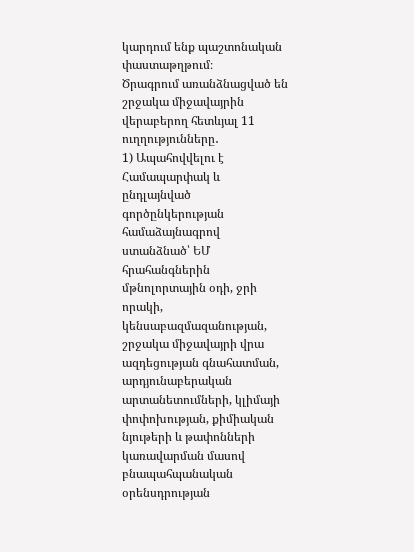կարդում ենք պաշտոնական փաստաթղթում։
Ծրագրում առանձնացված են շրջակա միջավայրին վերաբերող հետևյալ 11 ուղղությունները․
1) Ապահովվելու է Համապարփակ և ընդլայնված գործընկերության համաձայնագրով ստանձնած՝ ԵՄ հրահանգներին մթնոլորտային օդի, ջրի որակի, կենսաբազմազանության, շրջակա միջավայրի վրա ազդեցության գնահատման, արդյունաբերական արտանետումների, կլիմայի փոփոխության, քիմիական նյութերի և թափոնների կառավարման մասով բնապահպանական օրենսդրության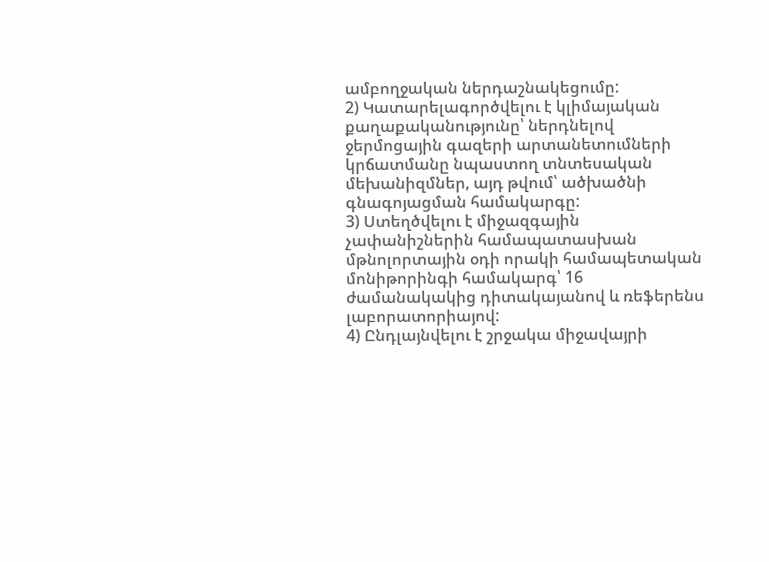ամբողջական ներդաշնակեցումը:
2) Կատարելագործվելու է կլիմայական քաղաքականությունը՝ ներդնելով ջերմոցային գազերի արտանետումների կրճատմանը նպաստող տնտեսական մեխանիզմներ, այդ թվում՝ ածխածնի գնագոյացման համակարգը:
3) Ստեղծվելու է միջազգային չափանիշներին համապատասխան մթնոլորտային օդի որակի համապետական մոնիթորինգի համակարգ՝ 16 ժամանակակից դիտակայանով և ռեֆերենս լաբորատորիայով:
4) Ընդլայնվելու է շրջակա միջավայրի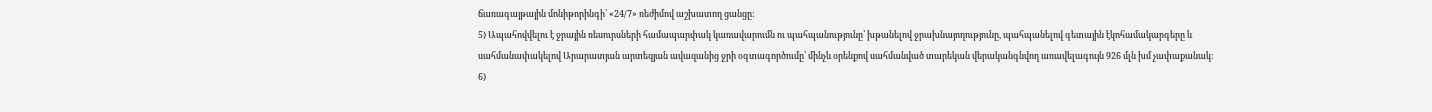ճառագայթային մոնիթորինգի՝ «24/7» ռեժիմով աշխատող ցանցը:
5) Ապահովվելու է ջրային ռեսուրսների համապարփակ կառավարումն ու պահպանությունը՝ խթանելով ջրախնայողությունը, պահպանելով գետային էկոհամակարգերը և սահմանափակելով Արարատյան արտեզյան ավազանից ջրի օգտագործումը՝ մինչև օրենքով սահմանված տարեկան վերականգնվող առավելագույն 926 մլն խմ չափաքանակ:
6)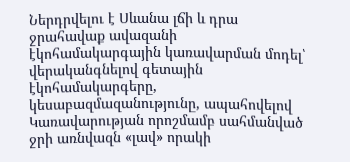Ներդրվելու է Սևանա լճի և դրա ջրահավաք ավազանի էկոհամակարգային կառավարման մոդել՝ վերականգնելով գետային էկոհամակարգերը, կեսաբազմազանությունը, ապահովելով Կառավարության որոշմամբ սահմանված ջրի առնվազն «լավ» որակի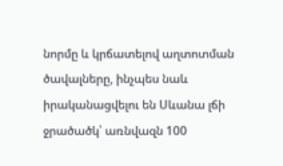նորմը և կրճատելով աղտոտման ծավալները, ինչպես նաև իրականացվելու են Սևանա լճի ջրածածկ՝ առնվազն 100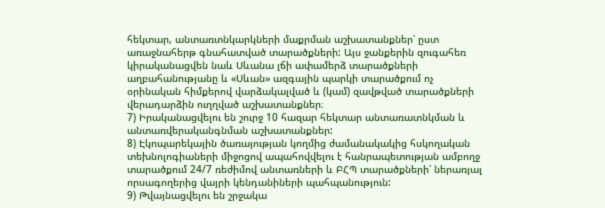հեկտար, անտառտնկարկների մաքրման աշխատանքներ՝ ըստ առաջնահերթ գնահատված տարածքների: Այս ջանքերին զուգահեռ կիրականացվեն նաև Սևանա լճի ափամերձ տարածքների աղբահանությանը և «Սևան» ազգային պարկի տարածքում ոչ օրինական հիմքերով վարձակալված և (կամ) զավթված տարածքների վերադարձին ուղղված աշխատանքներ։
7) Իրականացվելու են շուրջ 10 հազար հեկտար անտառատնկման և անտառվերականգնման աշխատանքներ:
8) Էկոպարեկային ծառայության կողմից ժամանակակից հսկողական տեխնոլոգիաների միջոցով ապահովվելու է հանրապետության ամբողջ տարածքում 24/7 ռեժիմով անտառների և ԲՀՊ տարածքների՝ ներառյալ որսագողերից վայրի կենդանիների պահպանություն:
9) Թվայնացվելու են շրջակա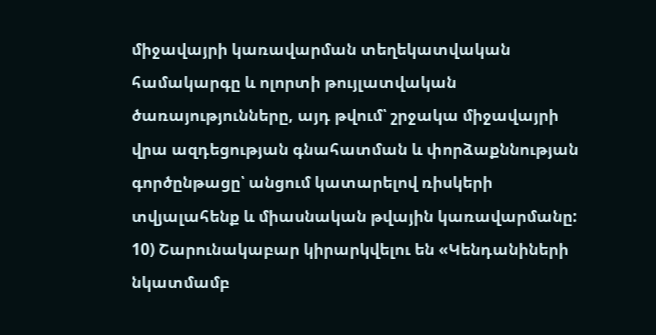միջավայրի կառավարման տեղեկատվական համակարգը և ոլորտի թույլատվական ծառայությունները, այդ թվում՝ շրջակա միջավայրի վրա ազդեցության գնահատման և փորձաքննության գործընթացը՝ անցում կատարելով ռիսկերի տվյալահենք և միասնական թվային կառավարմանը:
10) Շարունակաբար կիրարկվելու են «Կենդանիների նկատմամբ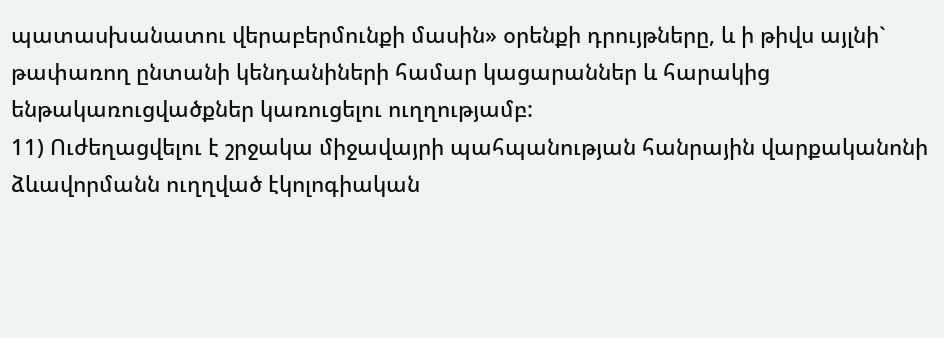պատասխանատու վերաբերմունքի մասին» օրենքի դրույթները, և ի թիվս այլնի` թափառող ընտանի կենդանիների համար կացարաններ և հարակից ենթակառուցվածքներ կառուցելու ուղղությամբ:
11) Ուժեղացվելու է շրջակա միջավայրի պահպանության հանրային վարքականոնի ձևավորմանն ուղղված էկոլոգիական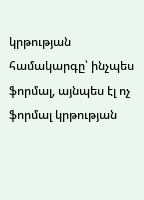կրթության համակարգը՝ ինչպես ֆորմալ, այնպես էլ ոչ ֆորմալ կրթության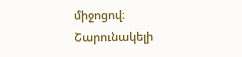միջոցով։
Շարունակելի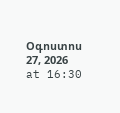Օգոստոս 27, 2026 at 16:30